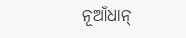ନୂଆଁଧାନ୍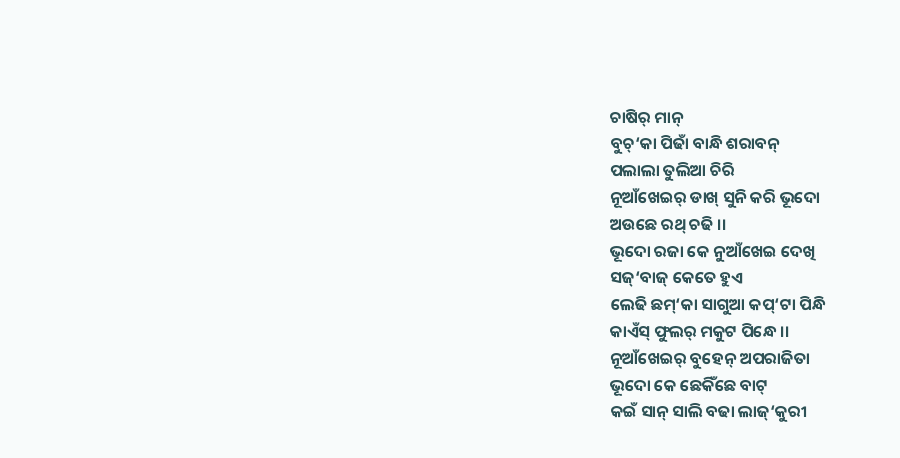ଚାଷିର୍ ମାନ୍
ବୁଚ୍‘କା ପିଢାଁ ବାନ୍ଧି ଶରାବନ୍
ପଲାଲା ତୁଲିଆ ଚିରି
ନୂଆଁଖେଇର୍ ଡାଖ୍ ସୁନି କରି ଭୂଦୋ
ଅଉଛେ ରଥ୍ ଚଢି ।।
ଭୂଦୋ ରଜା କେ ନୁଆଁଖେଇ ଦେଖି
ସଜ୍‘ବାଜ୍ କେତେ ହୁଏ
ଲେଢି ଛମ୍‘କା ସାଗୁଆ କପ୍‘ଟା ପିନ୍ଧି
କାଏଁସ୍ ଫୁଲର୍ ମକୁଟ ପିନ୍ଧେ ।।
ନୂଆଁଖେଇର୍ ବୁହେନ୍ ଅପରାଜିତା
ଭୂଦୋ କେ ଛେକିଁଛେ ବାଟ୍
କଇଁ ସାନ୍ ସାଲି ବଢା ଲାଜ୍‘କୁରୀ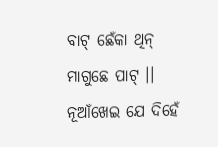ବାଟ୍ ଛେଁକା ଥିନ୍ ମାଗୁଛେ ପାଟ୍ ।।
ନୂଆଁଖେଇ ଯେ ଦିହେଁ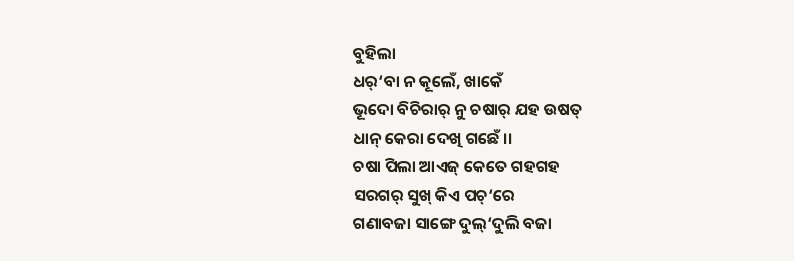ବୁହିଲା
ଧର୍‘ବା ନ କୂଲେଁ, ଖାକେଁ
ଭୂଦୋ ବିଚିରାର୍ ନୁ ଚଷାର୍ ଯହ ଉଷତ୍
ଧାନ୍ କେରା ଦେଖି ଗଛେଁ ।।
ଚଷା ପିଲା ଆଏଜ୍ କେତେ ଗହଗହ
ସରଗର୍ ସୁଖ୍ କିଏ ପଚ୍‘ରେ
ଗଣାବଜା ସାଙ୍ଗେ ଦୁଲ୍‘ଦୁଲି ବଜା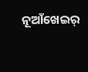ନୂଆଁଖେଇର୍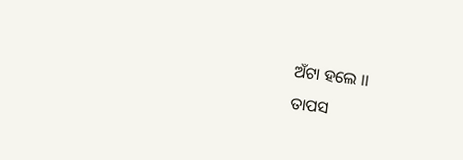ଅଁଟା ହଲେ ।।
ତାପସ